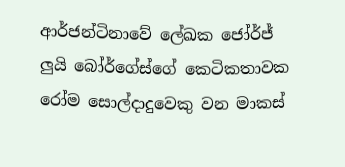ආර්ජන්ටිනාවේ ලේඛක ජෝර්ජ් ලුයි බෝර්ගේස්ගේ කෙටිකතාවක රෝම සොල්දාදුවෙකු වන මාකස්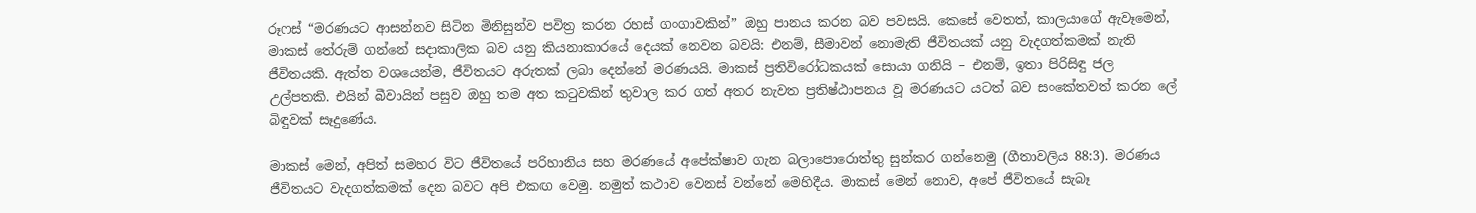රූෆස් “මරණයට ආසන්නව සිටින මිනිසුන්ව පවිත්‍ර කරන රහස් ගංගාවකින්” ඔහු පානය කරන බව පවසයි. කෙසේ වෙතත්, කාලයාගේ ඇවෑමෙන්, මාකස් තේරුම් ගන්නේ සදාකාලික බව යනු කියනාකාරයේ දෙයක් නෙවන බවයි: එනම්, සීමාවන් නොමැති ජීවිතයක් යනු වැදගත්කමක් නැති ජීවිතයකි. ඇත්ත වශයෙන්ම, ජීවිතයට අරුතක් ලබා දෙන්නේ මරණයයි. මාකස් ප්‍රතිවිරෝධකයක් සොයා ගනියි – එනම්, ඉතා පිරිසිඳු ජල උල්පතකි. එයින් බීවායින් පසුව ඔහු තම අත කටුවකින් තුවාල කර ගත් අතර නැවත ප්‍රතිෂ්ඨාපනය වූ මරණයට යටත් බව සංකේතවත් කරන ලේ බිඳුවක් සෑදුණේය.

මාකස් මෙන්, අපිත් සමහර විට ජීවිතයේ පරිහානිය සහ මරණයේ අපේක්ෂාව ගැන බලාපොරොත්තු සුන්කර ගන්නෙමු (ගීතාවලිය 88:3). මරණය ජීවිතයට වැදගත්කමක් දෙන බවට අපි එකඟ වෙමු. නමුත් කථාව වෙනස් වන්නේ මෙහිදීය. මාකස් මෙන් නොව, අපේ ජීවිතයේ සැබෑ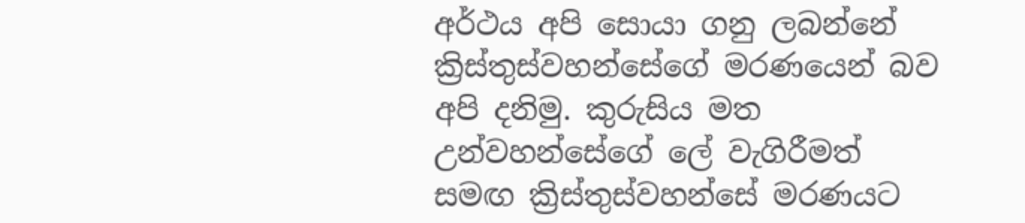අර්ථය අපි සොයා ගනු ලබන්නේ ක්‍රිස්තුස්වහන්සේගේ මරණයෙන් බව අපි දනිමු. කුරුසිය මත උන්වහන්සේගේ ලේ වැගිරීමත් සමඟ ක්‍රිස්තුස්වහන්සේ මරණයට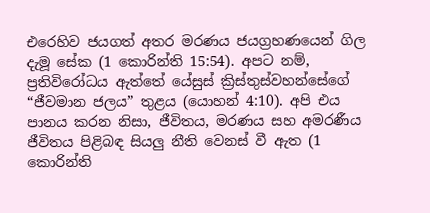එරෙහිව ජයගත් අතර මරණය ජයග්‍රහණයෙන් ගිල දැමූ සේක (1 කොරින්ති 15:54). අපට නම්, ප්‍රතිවිරෝධය ඇත්තේ යේසුස් ක්‍රිස්තුස්වහන්සේගේ “ජීවමාන ජලය” තුළය (යොහන් 4:10). අපි එය පානය කරන නිසා, ජීවිතය, මරණය සහ අමරණීය ජීවිතය පිළිබඳ සියලු නීති වෙනස් වී ඇත (1 කොරින්ති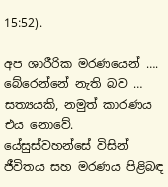15:52).

අප ශාරීරික මරණයෙන් …. බේරෙන්නේ නැති බව … සත්‍යයකි, නමුත් කාරණය එය නොවේ. යේසුස්වහන්සේ විසින් ජීවිතය සහ මරණය පිළිබඳ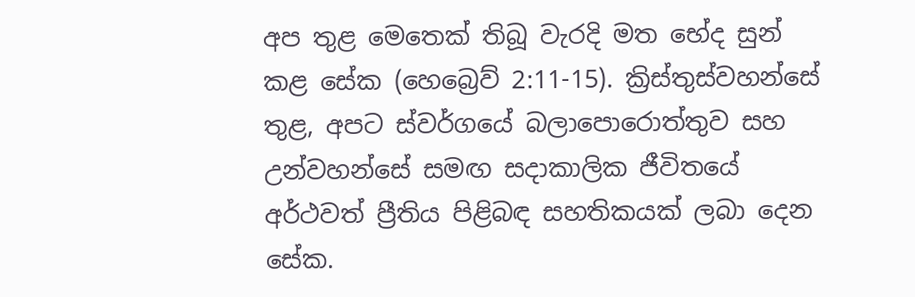අප තුළ මෙතෙක් තිබූ වැරදි මත භේද සුන් කළ සේක (හෙබ්‍රෙව් 2:11-15). ක්‍රිස්තුස්වහන්සේ තුළ, අපට ස්වර්ගයේ බලාපොරොත්තුව සහ උන්වහන්සේ සමඟ සදාකාලික ජීවිතයේ අර්ථවත් ප්‍රීතිය පිළිබඳ සහතිකයක් ලබා දෙන සේක.